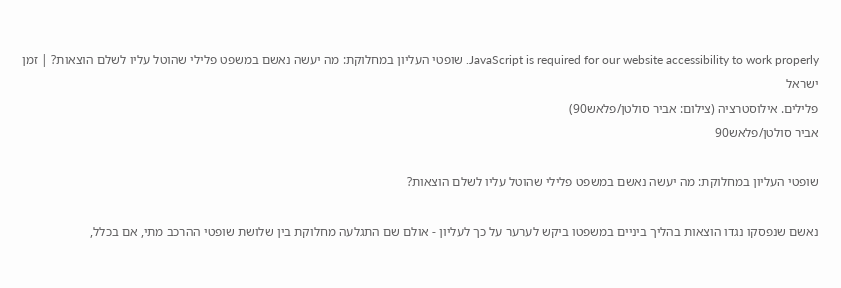JavaScript is required for our website accessibility to work properly. שופטי העליון במחלוקת: מה יעשה נאשם במשפט פלילי שהוטל עליו לשלם הוצאות? | זמן ישראל
פלילים. אילוסטרציה (צילום: אביר סולטן/פלאש90)
אביר סולטן/פלאש90

שופטי העליון במחלוקת: מה יעשה נאשם במשפט פלילי שהוטל עליו לשלם הוצאות?

נאשם שנפסקו נגדו הוצאות בהליך ביניים במשפטו ביקש לערער על כך לעליון - אולם שם התגלעה מחלוקת בין שלושת שופטי ההרכב מתי, אם בכלל,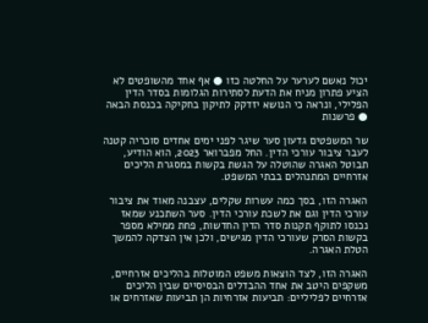יכול נאשם לערער על החלטה כזו ● אף אחד מהשופטים לא הציע פתרון מניח את הדעת לסתירות הגלומות בסדר הדין הפלילי, ונראה כי הנושא יזדקק לתיקון בחקיקה בכנסת הבאה ● פרשנות

שר המשפטים גדעון סער שיגר לפני ימים אחדים סוכריה קטנה לעבר ציבור עורכי הדין. החל מפברואר 2023, הוא הודיע, תבוטל האגרה שהוטלה על הגשת בקשות במסגרת הליכים אזרחיים המתנהלים בבתי המשפט.

האגרה הזו, בסך כמה עשרות שקלים, עצבנה מאוד את ציבור עורכי הדין וגם את לשכת עורכי הדין. סער השתכנע שמאז נכנסו לתוקף תקנות סדר הדין החדשות, פחת ממילא מספר בקשות הסרק שעורכי הדין מגישים, ולכן אין הצדקה להמשך הטלת האגרה.

האגרה הזו, לצד הוצאות משפט המוטלות בהליכים אזרחיים, משקפים היטב את אחד ההבדלים הבסיסיים שבין הליכים אזרחיים לפליליים: תביעות אזרחיות הן תביעות שאזרחים או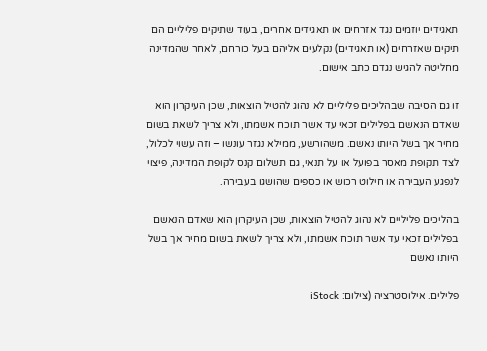תאגידים יוזמים נגד אזרחים או תאגידים אחרים, בעוד שתיקים פליליים הם תיקים שאזרחים (או תאגידים) נקלעים אליהם בעל כורחם, לאחר שהמדינה מחליטה להגיש נגדם כתב אישום.

זו גם הסיבה שבהליכים פליליים לא נהוג להטיל הוצאות, שכן העיקרון הוא שאדם הנאשם בפלילים זכאי עד אשר תוכח אשמתו, ולא צריך לשאת בשום מחיר אך בשל היותו נאשם. משהורשע, ממילא נגזר עונשו – וזה עשוי לכלול, לצד תקופת מאסר בפועל או על תנאי, גם תשלום קנס לקופת המדינה, פיצוי לנפגע העבירה או חילוט רכוש או כספים שהושגו בעבירה.

בהליכים פליליים לא נהוג להטיל הוצאות, שכן העיקרון הוא שאדם הנאשם בפלילים זכאי עד אשר תוכח אשמתו, ולא צריך לשאת בשום מחיר אך בשל היותו נאשם

פלילים. אילוסטרציה (צילום: iStock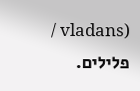/ vladans)
פלילים.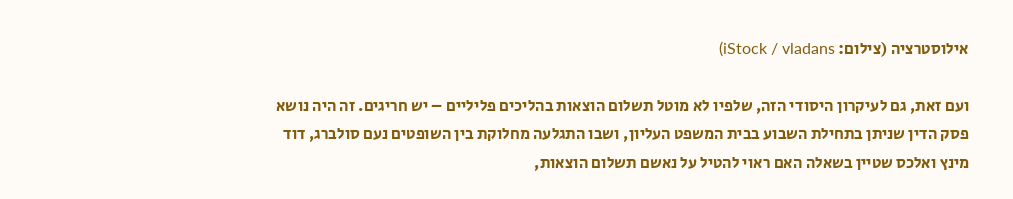אילוסטרציה (צילום: iStock / vladans)

ועם זאת, גם לעיקרון היסודי הזה, שלפיו לא מוטל תשלום הוצאות בהליכים פליליים – יש חריגים. זה היה נושא פסק הדין שניתן בתחילת השבוע בבית המשפט העליון, ושבו התגלעה מחלוקת בין השופטים נעם סולברג, דוד מינץ ואלכס שטיין בשאלה האם ראוי להטיל על נאשם תשלום הוצאות,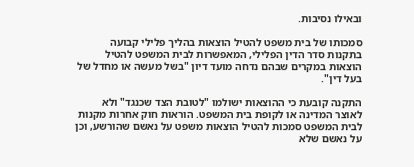ובאילו נסיבות.

סמכותו של בית משפט להטיל הוצאות בהליך פלילי קבועה בתקנות סדר הדין הפלילי, המאפשרות לבית המשפט להטיל הוצאות במקרים שבהם נדחה מועד דיון "בשל מעשה או מחדל של בעל דין".

התקנה קובעת כי ההוצאות ישולמו "לטובת הצד שכנגד" ולא לאוצר המדינה או לקופת בית המשפט. הוראות חוק אחרות מקנות לבית המשפט סמכות להטיל הוצאות משפט על נאשם שהורשע, וכן על נאשם שלא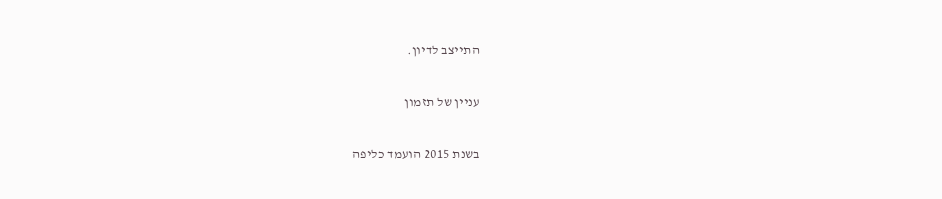התייצב לדיון.

עניין של תזמון

בשנת 2015 הועמד כליפה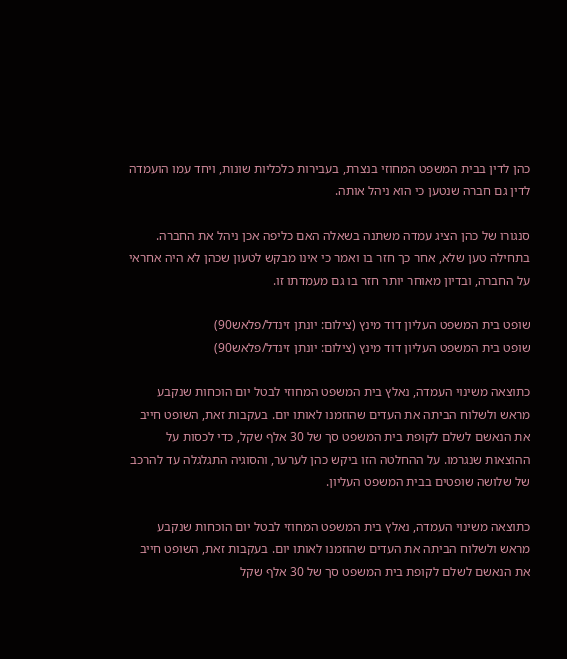כהן לדין בבית המשפט המחוזי בנצרת, בעבירות כלכליות שונות, ויחד עמו הועמדה לדין גם חברה שנטען כי הוא ניהל אותה.

סנגורו של כהן הציג עמדה משתנה בשאלה האם כליפה אכן ניהל את החברה. בתחילה טען שלא, אחר כך חזר בו ואמר כי אינו מבקש לטעון שכהן לא היה אחראי על החברה, ובדיון מאוחר יותר חזר בו גם מעמדתו זו.

שופט בית המשפט העליון דוד מינץ (צילום: יונתן זינדל/פלאש90)
שופט בית המשפט העליון דוד מינץ (צילום: יונתן זינדל/פלאש90)

כתוצאה משינוי העמדה, נאלץ בית המשפט המחוזי לבטל יום הוכחות שנקבע מראש ולשלוח הביתה את העדים שהוזמנו לאותו יום. בעקבות זאת, השופט חייב את הנאשם לשלם לקופת בית המשפט סך של 30 אלף שקל, כדי לכסות על ההוצאות שנגרמו. על ההחלטה הזו ביקש כהן לערער, והסוגיה התגלגלה עד להרכב של שלושה שופטים בבית המשפט העליון.

כתוצאה משינוי העמדה, נאלץ בית המשפט המחוזי לבטל יום הוכחות שנקבע מראש ולשלוח הביתה את העדים שהוזמנו לאותו יום. בעקבות זאת, השופט חייב את הנאשם לשלם לקופת בית המשפט סך של 30 אלף שקל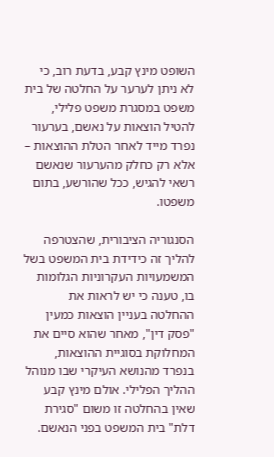השופט מינץ קבע, בדעת רוב, כי לא ניתן לערער על החלטה של בית משפט במסגרת משפט פלילי, להטיל הוצאות על נאשם, בערעור נפרד מייד לאחר הטלת ההוצאות – אלא רק כחלק מהערעור שנאשם רשאי להגיש, ככל שהורשע, בתום משפטו.

הסנגוריה הציבורית, שהצטרפה להליך זה כידידת בית המשפט בשל המשמעויות העקרוניות הגלומות בו, טענה כי יש לראות את ההחלטה בעניין הוצאות כמעין "פסק דין", מאחר שהוא סיים את המחלוקת בסוגיית ההוצאות, בנפרד מהנושא העיקרי שבו מנוהל ההליך הפלילי. אולם מינץ קבע שאין בהחלטה זו משום "סגירת דלת" בית המשפט בפני הנאשם.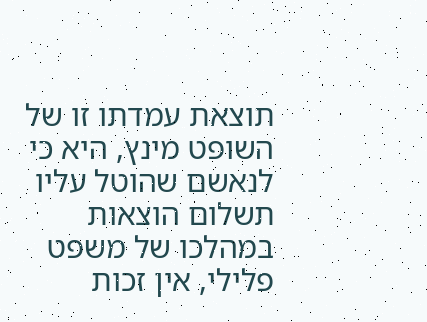תוצאת עמדתו זו של השופט מינץ, היא כי לנאשם שהוטל עליו תשלום הוצאות במהלכו של משפט פלילי, אין זכות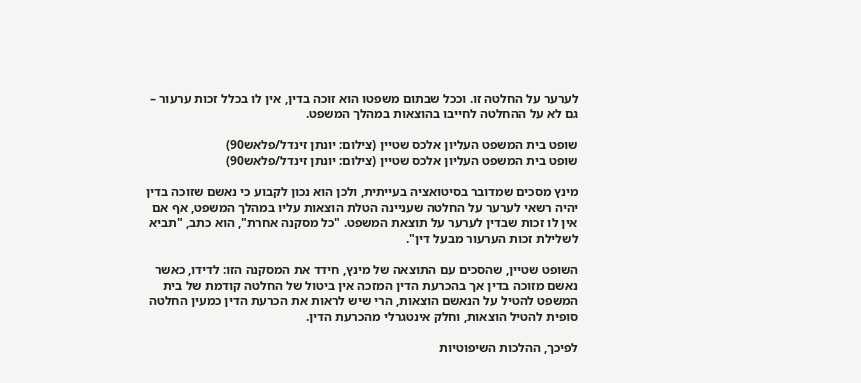לערער על החלטה זו. וככל שבתום משפטו הוא זוכה בדין, אין לו בכלל זכות ערעור – גם לא על ההחלטה לחייבו בהוצאות במהלך המשפט.

שופט בית המשפט העליון אלכס שטיין (צילום: יונתן זינדל/פלאש90)
שופט בית המשפט העליון אלכס שטיין (צילום: יונתן זינדל/פלאש90)

מינץ מסכים שמדובר בסיטואציה בעייתית, ולכן הוא נכון לקבוע כי נאשם שזוכה בדין יהיה רשאי לערער על החלטה שעניינה הטלת הוצאות עליו במהלך המשפט, אף אם אין לו זכות שבדין לערער על תוצאת המשפט. "כל מסקנה אחרת", הוא כתב, "תביא לשלילת זכות הערעור מבעל דין".

השופט שטיין, שהסכים עם התוצאה של מינץ, חידד את המסקנה הזו: לדידו, כאשר נאשם מזוכה בדין אך בהכרעת הדין המזכה אין ביטול של החלטה קודמת של בית המשפט להטיל על הנאשם הוצאות, הרי שיש לראות את הכרעת הדין כמעין החלטה סופית להטיל הוצאות, וחלק אינטגרלי מהכרעת הדין.

לפיכך, ההלכות השיפוטיות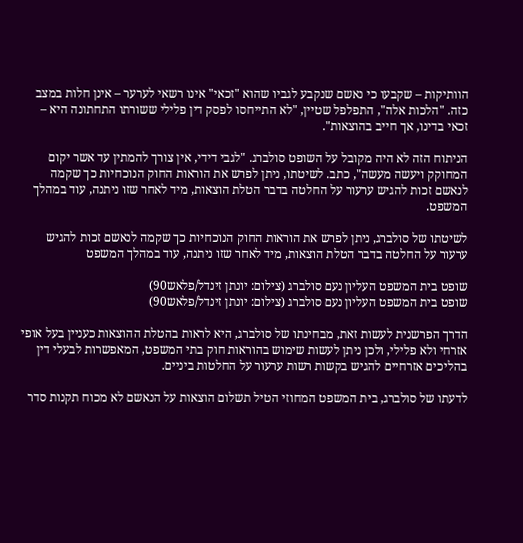הוותיקות – שקבעו כי נאשם שנקבע לגביו שהוא "זכאי" אינו רשאי לערער – אינן חלות במצב כזה. "הלכות אלה", התפלפל שטיין, "לא התייחסו לפסק דין פלילי ששורתו התחתונה היא – זכאי בדינו, אך חייב בהוצאות".

הניתוח הזה לא היה מקובל על השופט סולברג. "לגבי דידי, אין צורך להמתין עד אשר יקום המחוקק ויעשה מעשה", כתב. לשיטתו, ניתן לפרש את הוראות החוק הנוכחיות כך שקמה לנאשם זכות להגיש ערעור על החלטה בדבר הטלת הוצאות, מיד לאחר שזו ניתנה, עוד במהלך המשפט.

לשיטתו של סולברג, ניתן לפרש את הוראות החוק הנוכחיות כך שקמה לנאשם זכות להגיש ערעור על החלטה בדבר הטלת הוצאות, מיד לאחר שזו ניתנה, עוד במהלך המשפט

שופט בית המשפט העליון נעם סולברג (צילום: יונתן זינדל/פלאש90)
שופט בית המשפט העליון נעם סולברג (צילום: יונתן זינדל/פלאש90)

הדרך הפרשנית לעשות זאת, מבחינתו של סולברג, היא לראות בהטלת ההוצאות כעניין בעל אופי אזרחי ולא פלילי, ולכן ניתן לעשות שימוש בהוראות חוק בתי המשפט, המאפשרות לבעלי דין בהליכים אזרחיים להגיש בקשות רשות ערעור על החלטות ביניים.

לדעתו של סולברג, בית המשפט המחוזי הטיל תשלום הוצאות על הנאשם לא מכוח תקנות סדר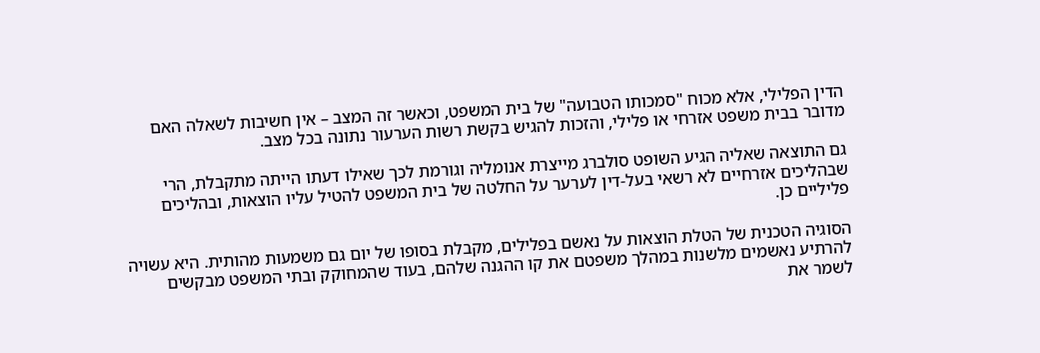הדין הפלילי, אלא מכוח "סמכותו הטבועה" של בית המשפט, וכאשר זה המצב – אין חשיבות לשאלה האם מדובר בבית משפט אזרחי או פלילי, והזכות להגיש בקשת רשות הערעור נתונה בכל מצב.

גם התוצאה שאליה הגיע השופט סולברג מייצרת אנומליה וגורמת לכך שאילו דעתו הייתה מתקבלת, הרי שבהליכים אזרחיים לא רשאי בעל-דין לערער על החלטה של בית המשפט להטיל עליו הוצאות, ובהליכים פליליים כן.

הסוגיה הטכנית של הטלת הוצאות על נאשם בפלילים, מקבלת בסופו של יום גם משמעות מהותית. היא עשויה להרתיע נאשמים מלשנות במהלך משפטם את קו ההגנה שלהם, בעוד שהמחוקק ובתי המשפט מבקשים לשמר את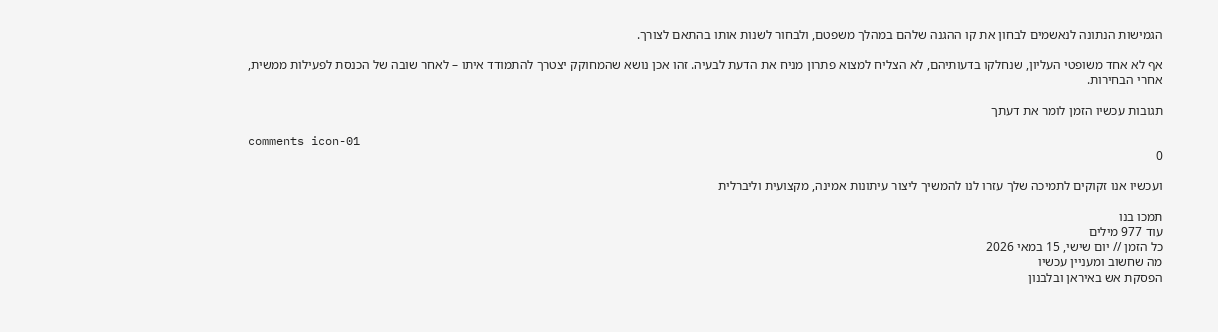הגמישות הנתונה לנאשמים לבחון את קו ההגנה שלהם במהלך משפטם, ולבחור לשנות אותו בהתאם לצורך.

אף לא אחד משופטי העליון, שנחלקו בדעותיהם, לא הצליח למצוא פתרון מניח את הדעת לבעיה. זהו אכן נושא שהמחוקק יצטרך להתמודד איתו – לאחר שובה של הכנסת לפעילות ממשית, אחרי הבחירות.

תגובות עכשיו הזמן לומר את דעתך

comments icon-01
0

ועכשיו אנו זקוקים לתמיכה שלך עזרו לנו להמשיך ליצור עיתונות אמינה, מקצועית וליברלית

תמכו בנו
עוד 977 מילים
כל הזמן // יום שישי, 15 במאי 2026
מה שחשוב ומעניין עכשיו
הפסקת אש באיראן ובלבנון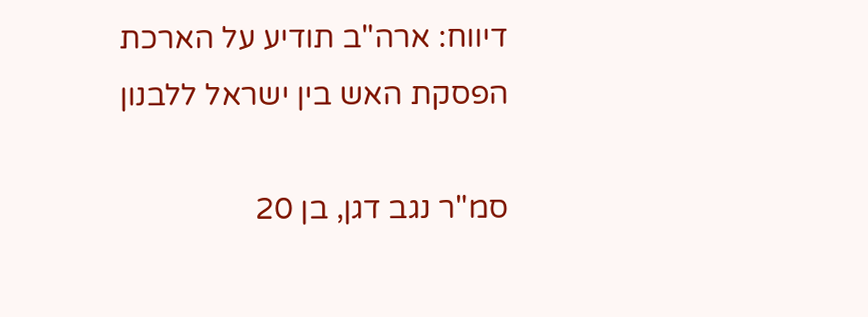דיווח: ארה"ב תודיע על הארכת הפסקת האש בין ישראל ללבנון

סמ"ר נגב דגן, בן 20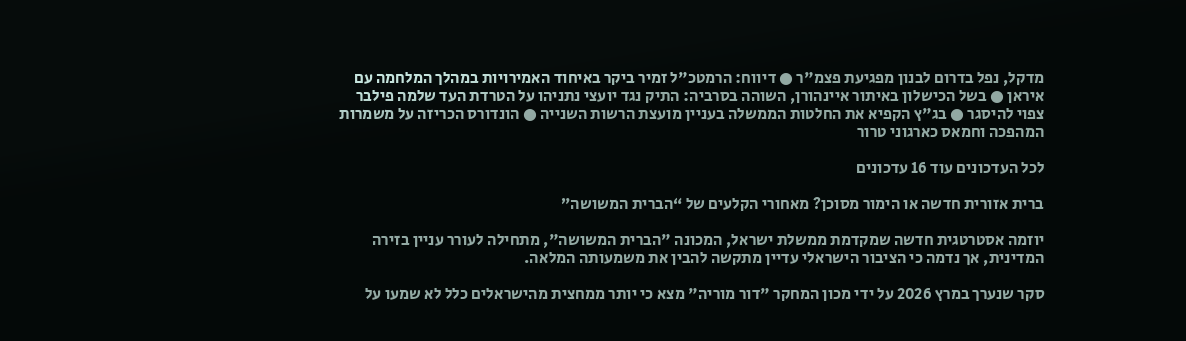מדקל, נפל בדרום לבנון מפגיעת פצמ"ר ● דיווח: הרמטכ"ל זמיר ביקר באיחוד האמירויות במהלך המלחמה עם איראן ● בשל הכישלון באיתור איינהורן, השוהה בסרביה: התיק נגד יועצי נתניהו על הטרדת העד שלמה פילבר צפוי להיסגר ● בג"ץ הקפיא את החלטות הממשלה בעניין מועצת הרשות השנייה ● הונדורס הכריזה על משמרות המהפכה וחמאס כארגוני טרור

לכל העדכונים עוד 16 עדכונים

ברית אזורית חדשה או הימור מסוכן? מאחורי הקלעים של “הברית המשושה”

יוזמה אסטרטגית חדשה שמקדמת ממשלת ישראל, המכונה "הברית המשושה", מתחילה לעורר עניין בזירה המדינית, אך נדמה כי הציבור הישראלי עדיין מתקשה להבין את משמעותה המלאה.

סקר שנערך במרץ 2026 על ידי מכון המחקר "דור מוריה" מצא כי יותר ממחצית מהישראלים כלל לא שמעו על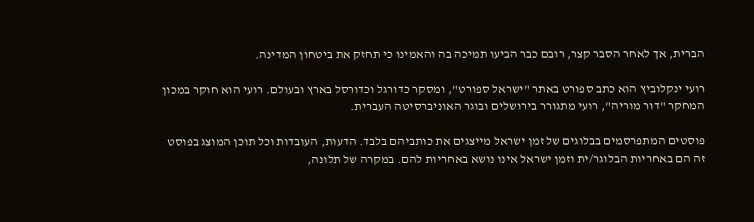הברית, אך לאחר הסבר קצר, רובם כבר הביעו תמיכה בה והאמינו כי תחזק את ביטחון המדינה.

רועי ינקלוביץ הוא כתב ספורט באתר "ישראל ספורט", ומסקר כדורגל וכדורסל בארץ ובעולם. רועי הוא חוקר במכון המחקר "דור מוריה", רועי מתגורר בירושלים ובוגר האוניברסיטה העברית.

פוסטים המתפרסמים בבלוגים של זמן ישראל מייצגים את כותביהם בלבד. הדעות, העובדות וכל תוכן המוצג בפוסט זה הם באחריות הבלוגר/ית וזמן ישראל אינו נושא באחריות להם. במקרה של תלונה,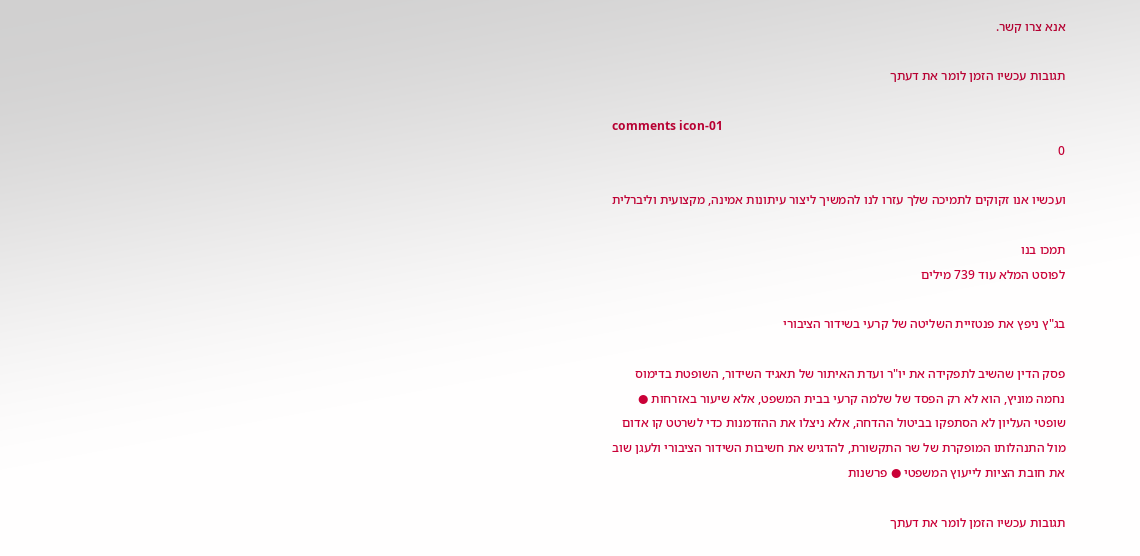אנא צרו קשר.

תגובות עכשיו הזמן לומר את דעתך

comments icon-01
0

ועכשיו אנו זקוקים לתמיכה שלך עזרו לנו להמשיך ליצור עיתונות אמינה, מקצועית וליברלית

תמכו בנו
לפוסט המלא עוד 739 מילים

בג"ץ ניפץ את פנטזיית השליטה של קרעי בשידור הציבורי

פסק הדין שהשיב לתפקידה את יו"ר ועדת האיתור של תאגיד השידור, השופטת בדימוס נחמה מוניץ, הוא לא רק הפסד של שלמה קרעי בבית המשפט, אלא שיעור באזרחות ● שופטי העליון לא הסתפקו בביטול ההדחה, אלא ניצלו את ההזדמנות כדי לשרטט קו אדום מול התנהלותו המופקרת של שר התקשורת, להדגיש את חשיבות השידור הציבורי ולעגן שוב את חובת הציות לייעוץ המשפטי ● פרשנות

תגובות עכשיו הזמן לומר את דעתך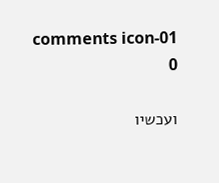comments icon-01
0

ועכשיו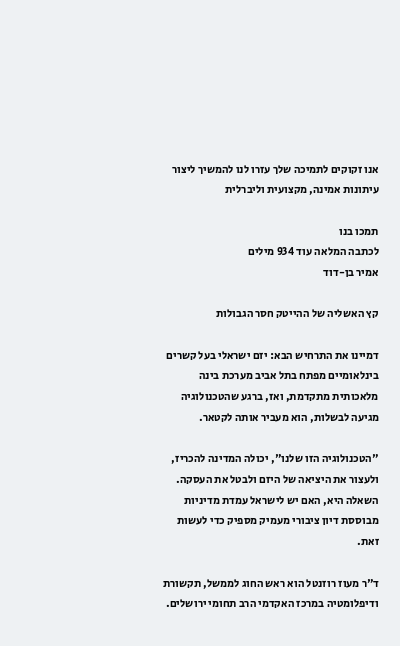אנו זקוקים לתמיכה שלך עזרו לנו להמשיך ליצור עיתונות אמינה, מקצועית וליברלית

תמכו בנו
לכתבה המלאה עוד 934 מילים
אמיר בן-דוד

קץ האשליה של ההייטק חסר הגבולות

דמיינו את התרחיש הבא: יזם ישראלי בעל קשרים בינלאומיים מפתח בתל אביב מערכת בינה מלאכותית מתקדמת, ואז, ברגע שהטכנולוגיה מגיעה לבשלות, הוא מעביר אותה לקטאר.

"הטכנולוגיה הזו שלנו", יכולה המדינה להכריז, ולעצור את היציאה של היזם ולבטל את העסקה. השאלה היא, האם יש לישראל עמדת מדיניות מבוססת דיון ציבורי מעמיק מספיק כדי לעשות זאת.

ד"ר מעוז רוזנטל הוא ראש החוג לממשל, תקשורת ודיפלומטיה במרכז האקדמי הרב תחומי ירושלים.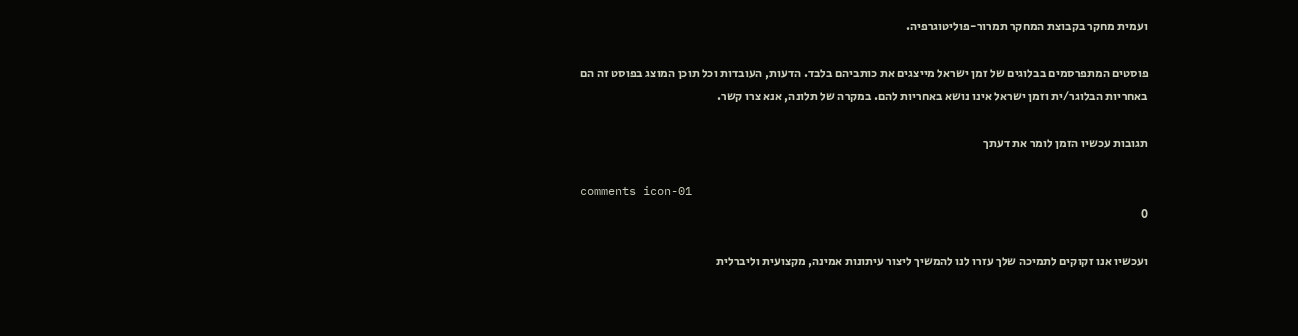ועמית מחקר בקבוצת המחקר תמרור-פוליטוגרפיה.

פוסטים המתפרסמים בבלוגים של זמן ישראל מייצגים את כותביהם בלבד. הדעות, העובדות וכל תוכן המוצג בפוסט זה הם באחריות הבלוגר/ית וזמן ישראל אינו נושא באחריות להם. במקרה של תלונה, אנא צרו קשר.

תגובות עכשיו הזמן לומר את דעתך

comments icon-01
0

ועכשיו אנו זקוקים לתמיכה שלך עזרו לנו להמשיך ליצור עיתונות אמינה, מקצועית וליברלית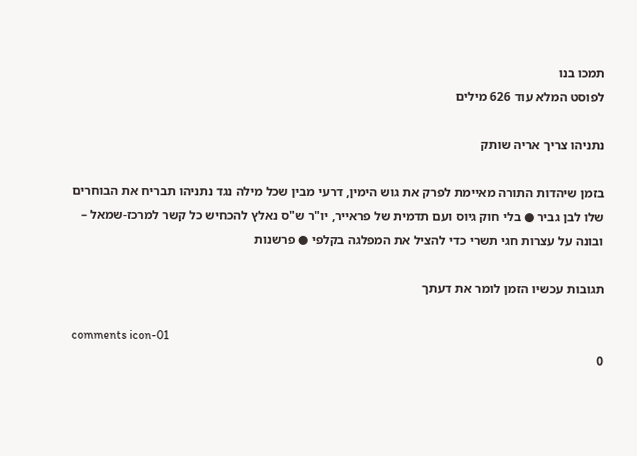תמכו בנו
לפוסט המלא עוד 626 מילים

נתניהו צריך אריה שותק

בזמן שיהדות התורה מאיימת לפרק את גוש הימין, דרעי מבין שכל מילה נגד נתניהו תבריח את הבוחרים שלו לבן גביר ● בלי חוק גיוס ועם תדמית של פראייר, יו"ר ש"ס נאלץ להכחיש כל קשר למרכז-שמאל – ובונה על עצרות חגי תשרי כדי להציל את המפלגה בקלפי ● פרשנות

תגובות עכשיו הזמן לומר את דעתך

comments icon-01
0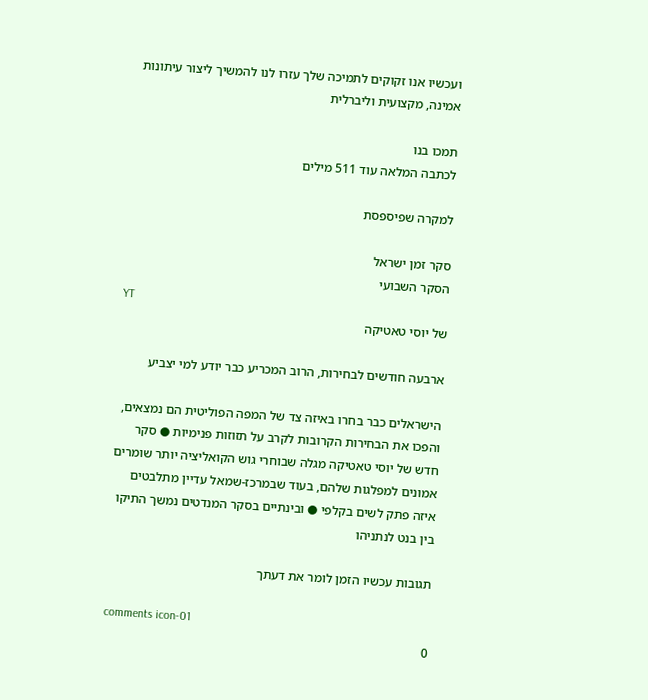ועכשיו אנו זקוקים לתמיכה שלך עזרו לנו להמשיך ליצור עיתונות אמינה, מקצועית וליברלית

תמכו בנו
לכתבה המלאה עוד 511 מילים

למקרה שפיספסת

סקר זמן ישראל
הסקר השבועי
YT
של יוסי טאטיקה

ארבעה חודשים לבחירות, הרוב המכריע כבר יודע למי יצביע

הישראלים כבר בחרו באיזה צד של המפה הפוליטית הם נמצאים, והפכו את הבחירות הקרובות לקרב על תזוזות פנימיות ● סקר חדש של יוסי טאטיקה מגלה שבוחרי גוש הקואליציה יותר שומרים אמונים למפלגות שלהם, בעוד שבמרכז-שמאל עדיין מתלבטים איזה פתק לשים בקלפי ● ובינתיים בסקר המנדטים נמשך התיקו בין בנט לנתניהו

תגובות עכשיו הזמן לומר את דעתך

comments icon-01
0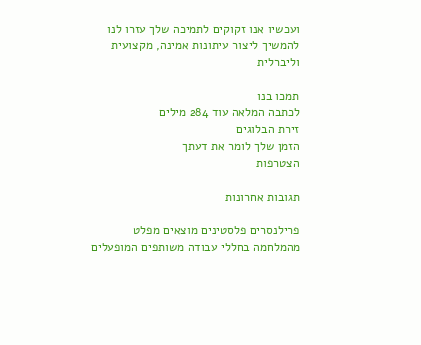ועכשיו אנו זקוקים לתמיכה שלך עזרו לנו להמשיך ליצור עיתונות אמינה, מקצועית וליברלית

תמכו בנו
לכתבה המלאה עוד 284 מילים
זירת הבלוגים
הזמן שלך לומר את דעתך
הצטרפות

תגובות אחרונות

פרילנסרים פלסטינים מוצאים מפלט מהמלחמה בחללי עבודה משותפים המופעלים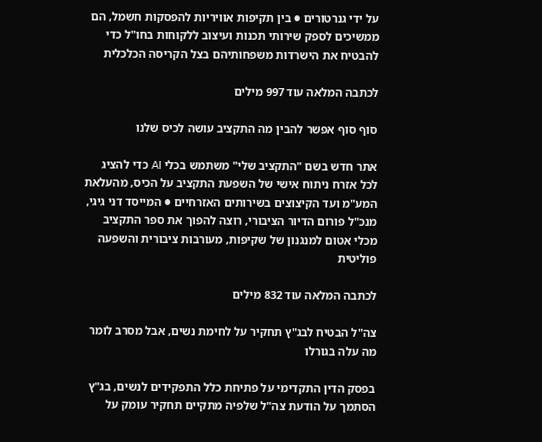על ידי גנרטורים ● בין תקיפות אוויריות להפסקות חשמל, הם ממשיכים לספק שירותי תכנות ועיצוב ללקוחות בחו"ל כדי להבטיח את הישרדות משפחותיהם בצל הקריסה הכלכלית

לכתבה המלאה עוד 997 מילים

סוף סוף אפשר להבין מה התקציב עושה לכיס שלנו

אתר חדש בשם "התקציב שלי" משתמש בכלי AI כדי להציג לכל אזרח ניתוח אישי של השפעת התקציב על הכיס, מהעלאת המע"מ ועד הקיצוצים בשירותים האזרחיים ● המייסד דני גיגי, מנכ"ל פורום הדיור הציבורי, רוצה להפוך את ספר התקציב מכלי אטום למנגנון של שקיפות, מעורבות ציבורית והשפעה פוליטית

לכתבה המלאה עוד 832 מילים

צה"ל הבטיח לבג"ץ תחקיר על לחימת נשים, אבל מסרב לומר מה עלה בגורלו

בפסק הדין התקדימי על פתיחת כלל התפקידים לנשים, בג"ץ הסתמך על הודעת צה"ל שלפיה מתקיים תחקיר עומק על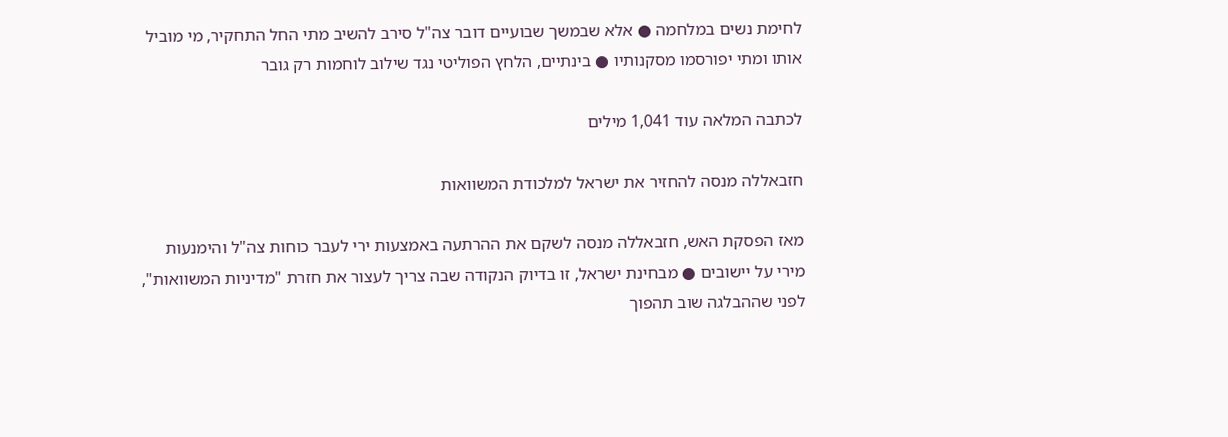לחימת נשים במלחמה ● אלא שבמשך שבועיים דובר צה"ל סירב להשיב מתי החל התחקיר, מי מוביל אותו ומתי יפורסמו מסקנותיו ● בינתיים, הלחץ הפוליטי נגד שילוב לוחמות רק גובר

לכתבה המלאה עוד 1,041 מילים

חזבאללה מנסה להחזיר את ישראל למלכודת המשוואות

מאז הפסקת האש, חזבאללה מנסה לשקם את ההרתעה באמצעות ירי לעבר כוחות צה"ל והימנעות מירי על יישובים ● מבחינת ישראל, זו בדיוק הנקודה שבה צריך לעצור את חזרת "מדיניות המשוואות", לפני שההבלגה שוב תהפוך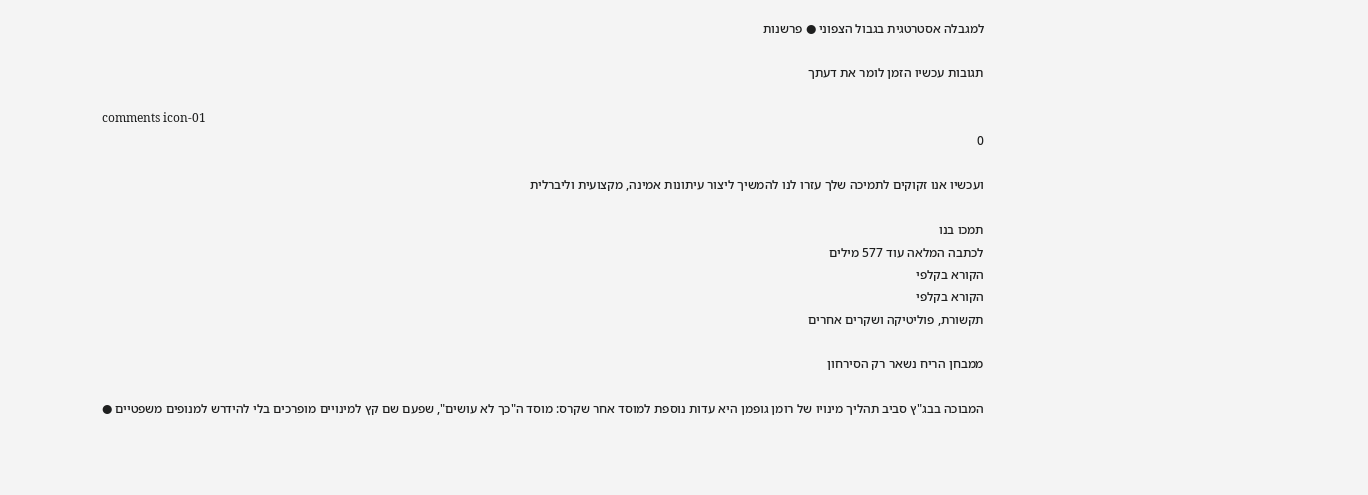למגבלה אסטרטגית בגבול הצפוני ● פרשנות

תגובות עכשיו הזמן לומר את דעתך

comments icon-01
0

ועכשיו אנו זקוקים לתמיכה שלך עזרו לנו להמשיך ליצור עיתונות אמינה, מקצועית וליברלית

תמכו בנו
לכתבה המלאה עוד 577 מילים
הקורא בקלפי
הקורא בקלפי
תקשורת, פוליטיקה ושקרים אחרים

ממבחן הריח נשאר רק הסירחון

המבוכה בבג"ץ סביב תהליך מינויו של רומן גופמן היא עדות נוספת למוסד אחר שקרס: מוסד ה"כך לא עושים", שפעם שם קץ למינויים מופרכים בלי להידרש למנופים משפטיים ●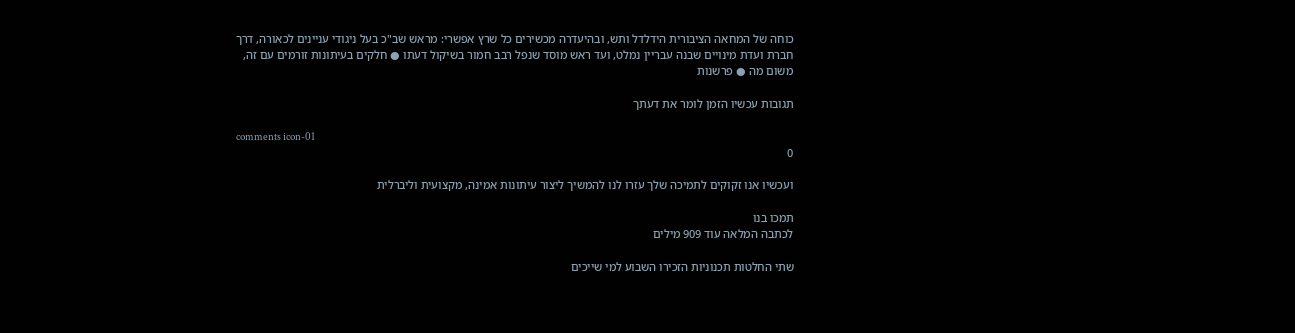כוחה של המחאה הציבורית הידלדל ותש, ובהיעדרה מכשירים כל שרץ אפשרי: מראש שב"כ בעל ניגודי עניינים לכאורה, דרך חברת ועדת מינויים שבנה עבריין נמלט, ועד ראש מוסד שנפל רבב חמור בשיקול דעתו ● חלקים בעיתונות זורמים עם זה, משום מה ● פרשנות

תגובות עכשיו הזמן לומר את דעתך

comments icon-01
0

ועכשיו אנו זקוקים לתמיכה שלך עזרו לנו להמשיך ליצור עיתונות אמינה, מקצועית וליברלית

תמכו בנו
לכתבה המלאה עוד 909 מילים

שתי החלטות תכנוניות הזכירו השבוע למי שייכים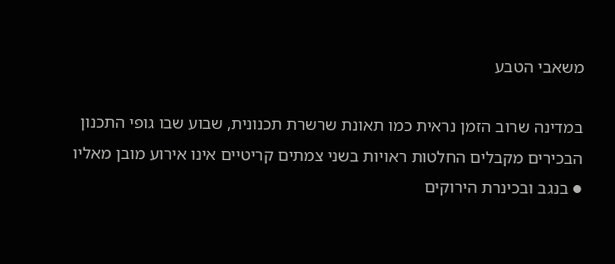משאבי הטבע

במדינה שרוב הזמן נראית כמו תאונת שרשרת תכנונית, שבוע שבו גופי התכנון הבכירים מקבלים החלטות ראויות בשני צמתים קריטיים אינו אירוע מובן מאליו ● בנגב ובכינרת הירוקים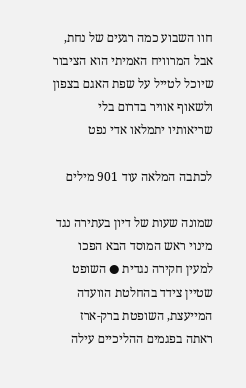חוו השבוע כמה רגעים של נחת, אבל המרוויח האמיתי הוא הציבור שיוכל לטייל על שפת האגם בצפון ולשאוף אוויר בדרום בלי שריאותיו יתמלאו אדי נפט

לכתבה המלאה עוד 901 מילים

שמונה שעות של דיון בעתירה נגד מינוי ראש המוסד הבא הפכו למעין חקירה נגדית ● השופט שטיין צידד בהחלטת הוועדה המייעצת, השופטת ברק-ארז ראתה בפגמים ההליכיים עילה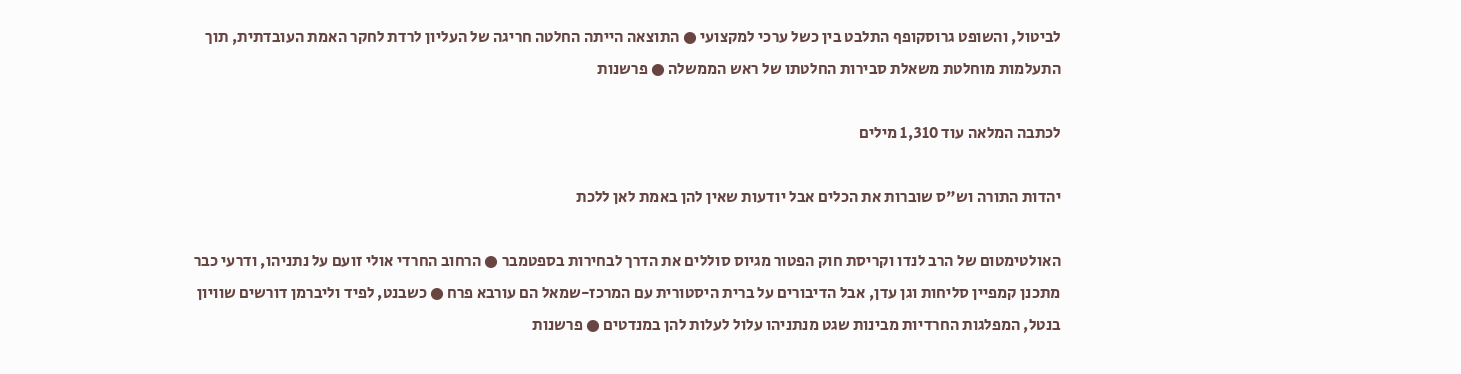לביטול, והשופט גרוסקופף התלבט בין כשל ערכי למקצועי ● התוצאה הייתה החלטה חריגה של העליון לרדת לחקר האמת העובדתית, תוך התעלמות מוחלטת משאלת סבירות החלטתו של ראש הממשלה ● פרשנות

לכתבה המלאה עוד 1,310 מילים

יהדות התורה וש"ס שוברות את הכלים אבל יודעות שאין להן באמת לאן ללכת

האולטימטום של הרב לנדו וקריסת חוק הפטור מגיוס סוללים את הדרך לבחירות בספטמבר ● הרחוב החרדי אולי זועם על נתניהו, ודרעי כבר מתכנן קמפיין סליחות וגן עדן, אבל הדיבורים על ברית היסטורית עם המרכז-שמאל הם עורבא פרח ● כשבנט, לפיד וליברמן דורשים שוויון בנטל, המפלגות החרדיות מבינות שגט מנתניהו עלול לעלות להן במנדטים ● פרשנות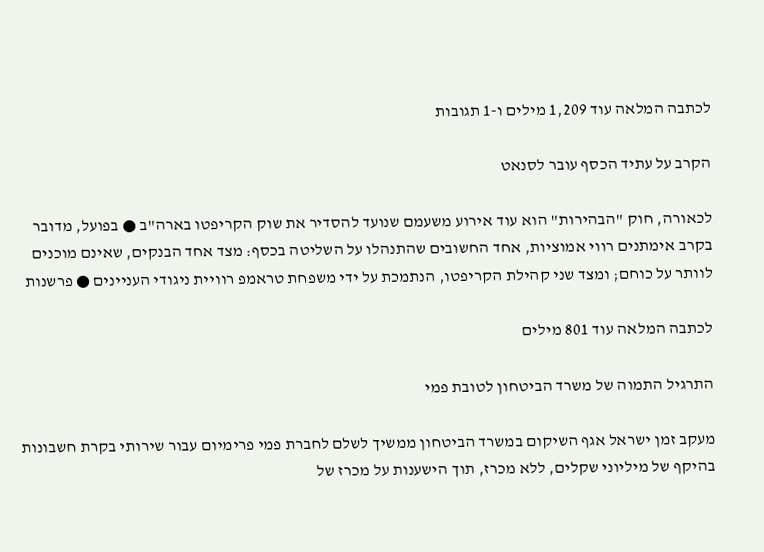לכתבה המלאה עוד 1,209 מילים ו-1 תגובות

הקרב על עתיד הכסף עובר לסנאט

לכאורה, חוק "הבהירות" הוא עוד אירוע משעמם שנועד להסדיר את שוק הקריפטו בארה"ב ● בפועל, מדובר בקרב אימתנים רווי אמוציות, אחד החשובים שהתנהלו על השליטה בכסף: מצד אחד הבנקים, שאינם מוכנים לוותר על כוחם; ומצד שני קהילת הקריפטו, הנתמכת על ידי משפחת טראמפ רוויית ניגודי העניינים ● פרשנות

לכתבה המלאה עוד 801 מילים

התרגיל התמוה של משרד הביטחון לטובת פמי

מעקב זמן ישראל אגף השיקום במשרד הביטחון ממשיך לשלם לחברת פמי פרימיום עבור שירותי בקרת חשבונות בהיקף של מיליוני שקלים, ללא מכרז, תוך הישענות על מכרז של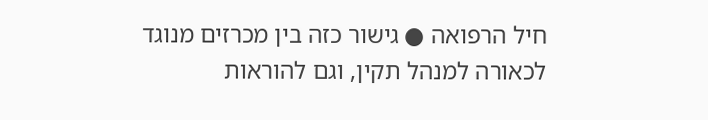חיל הרפואה ● גישור כזה בין מכרזים מנוגד לכאורה למנהל תקין, וגם להוראות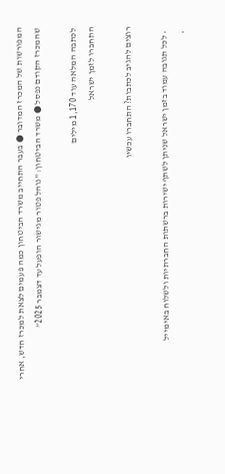המפורשות של המכרז המדובר ● בעבר התחייב משרד הביטחון כמה פעמים לצאת למכרז חדש, אחרי שהמכרז הקודם נפסל ● משרד הביטחון: "נוהל פטור מגישור הופעל עד דצמבר 2025”

לכתבה המלאה עוד 1,170 מילים
התחברו לזמן ישראל

רוצים להגיב לכתבות? התחברו עכשיו

  • לכל תגובה עמוד בזמן ישראל שניתן לשתף ישירות ברשתות החברתיות ולשלוח באימייל
  •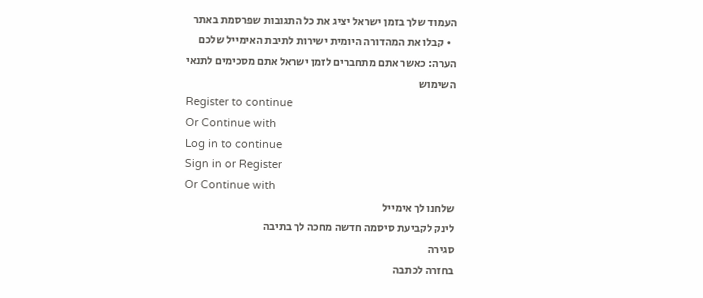העמוד שלך בזמן ישראל יציג את כל התגובות שפרסמת באתר
  • קבלו את המהדורה היומית ישירות לתיבת האימייל שלכם
הערה: כאשר אתם מתחברים לזמן ישראל אתם מסכימים לתנאי השימוש
Register to continue
Or Continue with
Log in to continue
Sign in or Register
Or Continue with
שלחנו לך אימייל
לינק לקביעת סיסמה חדשה מחכה לך בתיבה
סגירה
בחזרה לכתבה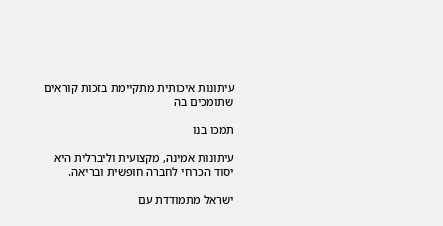עיתונות איכותית מתקיימת בזכות קוראים שתומכים בה

תמכו בנו

עיתונות אמינה, מקצועית וליברלית היא יסוד הכרחי לחברה חופשית ובריאה.

ישראל מתמודדת עם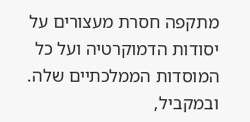מתקפה חסרת מעצורים על יסודות הדמוקרטיה ועל כל המוסדות הממלכתיים שלה. ובמקביל,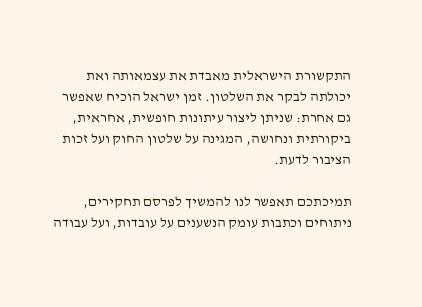התקשורת הישראלית מאבדת את עצמאותה ואת יכולתה לבקר את השלטון. זמן ישראל הוכיח שאפשר גם אחרת: שניתן ליצור עיתונות חופשית, אחראית, ביקורתית ונחושה, המגינה על שלטון החוק ועל זכות הציבור לדעת.

תמיכתכם תאפשר לנו להמשיך לפרסם תחקירים, ניתוחים וכתבות עומק הנשענים על עובדות, ועל עבודה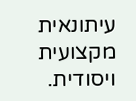עיתונאית מקצועית ויסודית.